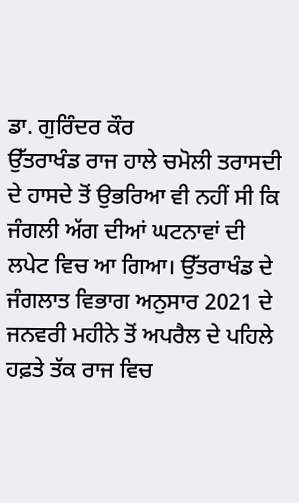ਡਾ. ਗੁਰਿੰਦਰ ਕੌਰ
ਉੱਤਰਾਖੰਡ ਰਾਜ ਹਾਲੇ ਚਮੋਲੀ ਤਰਾਸਦੀ ਦੇ ਹਾਸਦੇ ਤੋਂ ਉਭਰਿਆ ਵੀ ਨਹੀਂ ਸੀ ਕਿ ਜੰਗਲੀ ਅੱਗ ਦੀਆਂ ਘਟਨਾਵਾਂ ਦੀ ਲਪੇਟ ਵਿਚ ਆ ਗਿਆ। ਉੱਤਰਾਖੰਡ ਦੇ ਜੰਗਲਾਤ ਵਿਭਾਗ ਅਨੁਸਾਰ 2021 ਦੇ ਜਨਵਰੀ ਮਹੀਨੇ ਤੋਂ ਅਪਰੈਲ ਦੇ ਪਹਿਲੇ ਹਫ਼ਤੇ ਤੱਕ ਰਾਜ ਵਿਚ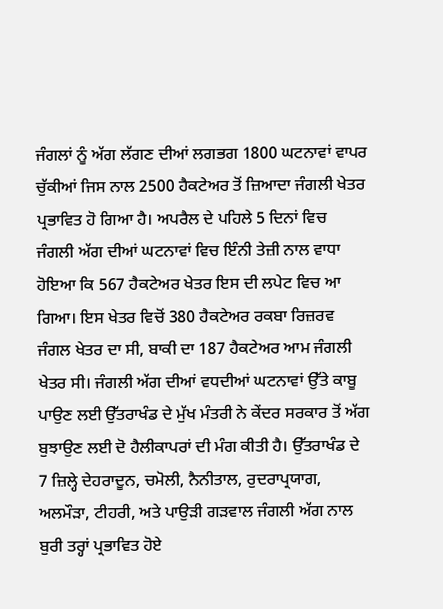ਜੰਗਲਾਂ ਨੂੰ ਅੱਗ ਲੱਗਣ ਦੀਆਂ ਲਗਭਗ 1800 ਘਟਨਾਵਾਂ ਵਾਪਰ ਚੁੱਕੀਆਂ ਜਿਸ ਨਾਲ 2500 ਹੈਕਟੇਅਰ ਤੋਂ ਜ਼ਿਆਦਾ ਜੰਗਲੀ ਖੇਤਰ ਪ੍ਰਭਾਵਿਤ ਹੋ ਗਿਆ ਹੈ। ਅਪਰੈਲ ਦੇ ਪਹਿਲੇ 5 ਦਿਨਾਂ ਵਿਚ ਜੰਗਲੀ ਅੱਗ ਦੀਆਂ ਘਟਨਾਵਾਂ ਵਿਚ ਇੰਨੀ ਤੇਜ਼ੀ ਨਾਲ ਵਾਧਾ ਹੋਇਆ ਕਿ 567 ਹੈਕਟੇਅਰ ਖੇਤਰ ਇਸ ਦੀ ਲਪੇਟ ਵਿਚ ਆ ਗਿਆ। ਇਸ ਖੇਤਰ ਵਿਚੋਂ 380 ਹੈਕਟੇਅਰ ਰਕਬਾ ਰਿਜ਼ਰਵ ਜੰਗਲ ਖੇਤਰ ਦਾ ਸੀ, ਬਾਕੀ ਦਾ 187 ਹੈਕਟੇਅਰ ਆਮ ਜੰਗਲੀ ਖੇਤਰ ਸੀ। ਜੰਗਲੀ ਅੱਗ ਦੀਆਂ ਵਧਦੀਆਂ ਘਟਨਾਵਾਂ ਉੱਤੇ ਕਾਬੂ ਪਾਉਣ ਲਈ ਉੱਤਰਾਖੰਡ ਦੇ ਮੁੱਖ ਮੰਤਰੀ ਨੇ ਕੇਂਦਰ ਸਰਕਾਰ ਤੋਂ ਅੱਗ ਬੁਝਾਉਣ ਲਈ ਦੋ ਹੈਲੀਕਾਪਰਾਂ ਦੀ ਮੰਗ ਕੀਤੀ ਹੈ। ਉੱਤਰਾਖੰਡ ਦੇ 7 ਜ਼ਿਲ੍ਹੇ ਦੇਹਰਾਦੂਨ, ਚਮੋਲੀ, ਨੈਨੀਤਾਲ, ਰੁਦਰਾਪ੍ਰਯਾਗ, ਅਲਮੌੜਾ, ਟੀਹਰੀ, ਅਤੇ ਪਾਉੜੀ ਗੜਵਾਲ ਜੰਗਲੀ ਅੱਗ ਨਾਲ ਬੁਰੀ ਤਰ੍ਹਾਂ ਪ੍ਰਭਾਵਿਤ ਹੋਏ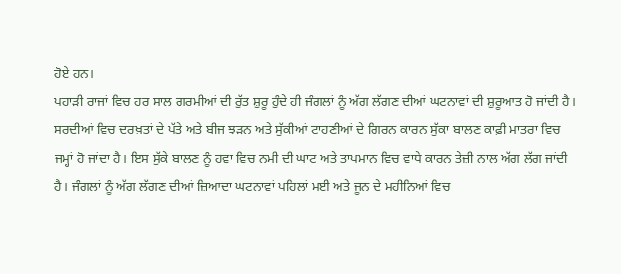ਹੋਏ ਹਨ।
ਪਹਾੜੀ ਰਾਜਾਂ ਵਿਚ ਹਰ ਸਾਲ ਗਰਮੀਆਂ ਦੀ ਰੁੱਤ ਸ਼ੁਰੂ ਹੁੰਦੇ ਹੀ ਜੰਗਲਾਂ ਨੂੰ ਅੱਗ ਲੱਗਣ ਦੀਆਂ ਘਟਨਾਵਾਂ ਦੀ ਸ਼ੁਰੂਆਤ ਹੋ ਜਾਂਦੀ ਹੈ। ਸਰਦੀਆਂ ਵਿਚ ਦਰਖ਼ਤਾਂ ਦੇ ਪੱਤੇ ਅਤੇ ਬੀਜ ਝੜਨ ਅਤੇ ਸੁੱਕੀਆਂ ਟਾਹਣੀਆਂ ਦੇ ਗਿਰਨ ਕਾਰਨ ਸੁੱਕਾ ਬਾਲਣ ਕਾਫ਼ੀ ਮਾਤਰਾ ਵਿਚ ਜਮ੍ਹਾਂ ਹੋ ਜਾਂਦਾ ਹੈ। ਇਸ ਸੁੱਕੇ ਬਾਲਣ ਨੂੰ ਹਵਾ ਵਿਚ ਨਮੀ ਦੀ ਘਾਟ ਅਤੇ ਤਾਪਮਾਨ ਵਿਚ ਵਾਧੇ ਕਾਰਨ ਤੇਜ਼ੀ ਨਾਲ ਅੱਗ ਲੱਗ ਜਾਂਦੀ ਹੈ। ਜੰਗਲਾਂ ਨੂੰ ਅੱਗ ਲੱਗਣ ਦੀਆਂ ਜ਼ਿਆਦਾ ਘਟਨਾਵਾਂ ਪਹਿਲਾਂ ਮਈ ਅਤੇ ਜੂਨ ਦੇ ਮਹੀਨਿਆਂ ਵਿਚ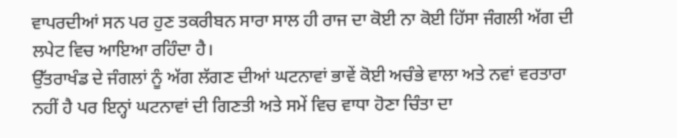ਵਾਪਰਦੀਆਂ ਸਨ ਪਰ ਹੁਣ ਤਕਰੀਬਨ ਸਾਰਾ ਸਾਲ ਹੀ ਰਾਜ ਦਾ ਕੋਈ ਨਾ ਕੋਈ ਹਿੱਸਾ ਜੰਗਲੀ ਅੱਗ ਦੀ ਲਪੇਟ ਵਿਚ ਆਇਆ ਰਹਿੰਦਾ ਹੈ।
ਉੱਤਰਾਖੰਡ ਦੇ ਜੰਗਲਾਂ ਨੂੰ ਅੱਗ ਲੱਗਣ ਦੀਆਂ ਘਟਨਾਵਾਂ ਭਾਵੇਂ ਕੋਈ ਅਚੰਭੇ ਵਾਲਾ ਅਤੇ ਨਵਾਂ ਵਰਤਾਰਾ ਨਹੀਂ ਹੈ ਪਰ ਇਨ੍ਹਾਂ ਘਟਨਾਵਾਂ ਦੀ ਗਿਣਤੀ ਅਤੇ ਸਮੇਂ ਵਿਚ ਵਾਧਾ ਹੋਣਾ ਚਿੰਤਾ ਦਾ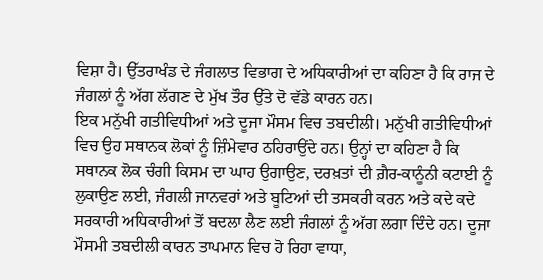ਵਿਸ਼ਾ ਹੈ। ਉੱਤਰਾਖੰਡ ਦੇ ਜੰਗਲਾਤ ਵਿਭਾਗ ਦੇ ਅਧਿਕਾਰੀਆਂ ਦਾ ਕਹਿਣਾ ਹੈ ਕਿ ਰਾਜ ਦੇ ਜੰਗਲਾਂ ਨੂੰ ਅੱਗ ਲੱਗਣ ਦੇ ਮੁੱਖ ਤੌਰ ਉੱਤੇ ਦੋ ਵੱਡੇ ਕਾਰਨ ਹਨ।
ਇਕ ਮਨੁੱਖੀ ਗਤੀਵਿਧੀਆਂ ਅਤੇ ਦੂਜਾ ਮੌਸਮ ਵਿਚ ਤਬਦੀਲੀ। ਮਨੁੱਖੀ ਗਤੀਵਿਧੀਆਂ ਵਿਚ ਉਹ ਸਥਾਨਕ ਲੋਕਾਂ ਨੂੰ ਜ਼ਿੰਮੇਵਾਰ ਠਹਿਰਾਉਂਦੇ ਹਨ। ਉਨ੍ਹਾਂ ਦਾ ਕਹਿਣਾ ਹੈ ਕਿ ਸਥਾਨਕ ਲੋਕ ਚੰਗੀ ਕਿਸਮ ਦਾ ਘਾਹ ਉਗਾਉਣ, ਦਰਖ਼ਤਾਂ ਦੀ ਗ਼ੈਰ-ਕਾਨੂੰਨੀ ਕਟਾਈ ਨੂੰ ਲੁਕਾਉਣ ਲਈ, ਜੰਗਲੀ ਜਾਨਵਰਾਂ ਅਤੇ ਬੂਟਿਆਂ ਦੀ ਤਸਕਰੀ ਕਰਨ ਅਤੇ ਕਦੇ ਕਦੇ ਸਰਕਾਰੀ ਅਧਿਕਾਰੀਆਂ ਤੋਂ ਬਦਲਾ ਲੈਣ ਲਈ ਜੰਗਲਾਂ ਨੂੰ ਅੱਗ ਲਗਾ ਦਿੰਦੇ ਹਨ। ਦੂਜਾ ਮੌਸਮੀ ਤਬਦੀਲੀ ਕਾਰਨ ਤਾਪਮਾਨ ਵਿਚ ਹੋ ਰਿਹਾ ਵਾਧਾ,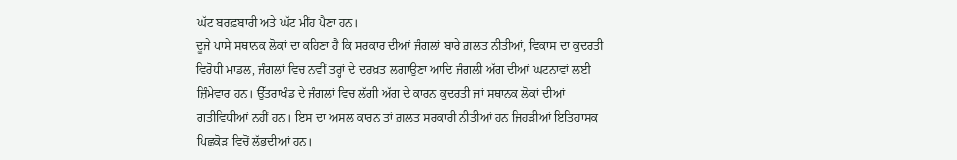ਘੱਟ ਬਰਫ਼ਬਾਰੀ ਅਤੇ ਘੱਟ ਮੀਂਹ ਪੈਣਾ ਹਨ।
ਦੂਜੇ ਪਾਸੇ ਸਥਾਨਕ ਲੋਕਾਂ ਦਾ ਕਹਿਣਾ ਹੈ ਕਿ ਸਰਕਾਰ ਦੀਆਂ ਜੰਗਲਾਂ ਬਾਰੇ ਗ਼ਲਤ ਨੀਤੀਆਂ, ਵਿਕਾਸ ਦਾ ਕੁਦਰਤੀ ਵਿਰੋਧੀ ਮਾਡਲ, ਜੰਗਲਾਂ ਵਿਚ ਨਵੀਂ ਤਰ੍ਹਾਂ ਦੇ ਦਰਖ਼ਤ ਲਗਾਉਣਾ ਆਦਿ ਜੰਗਲੀ ਅੱਗ ਦੀਆਂ ਘਟਨਾਵਾਂ ਲਈ ਜ਼ਿੰਮੇਵਾਰ ਹਨ। ਉੱਤਰਾਖੰਡ ਦੇ ਜੰਗਲਾਂ ਵਿਚ ਲੱਗੀ ਅੱਗ ਦੇ ਕਾਰਨ ਕੁਦਰਤੀ ਜਾਂ ਸਥਾਨਕ ਲੋਕਾਂ ਦੀਆਂ ਗਤੀਵਿਧੀਆਂ ਨਹੀਂ ਹਨ। ਇਸ ਦਾ ਅਸਲ ਕਾਰਨ ਤਾਂ ਗ਼ਲਤ ਸਰਕਾਰੀ ਨੀਤੀਆਂ ਹਨ ਜਿਹੜੀਆਂ ਇਤਿਹਾਸਕ ਪਿਛਕੋੜ ਵਿਚੋਂ ਲੱਭਦੀਆਂ ਹਨ।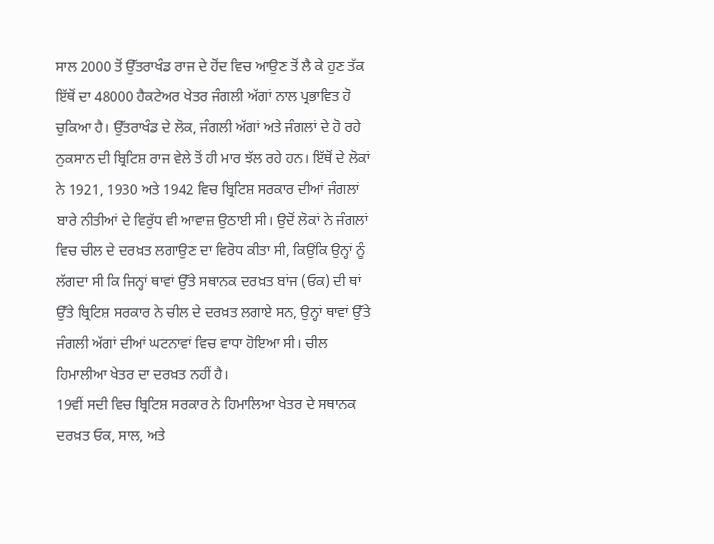ਸਾਲ 2000 ਤੋਂ ਉੱਤਰਾਖੰਡ ਰਾਜ ਦੇ ਹੋਂਦ ਵਿਚ ਆਉਣ ਤੋਂ ਲੈ ਕੇ ਹੁਣ ਤੱਕ ਇੱਥੋਂ ਦਾ 48000 ਹੈਕਟੇਅਰ ਖੇਤਰ ਜੰਗਲੀ ਅੱਗਾਂ ਨਾਲ ਪ੍ਰਭਾਵਿਤ ਹੋ ਚੁਕਿਆ ਹੈ। ਉੱਤਰਾਖੰਡ ਦੇ ਲੋਕ, ਜੰਗਲੀ ਅੱਗਾਂ ਅਤੇ ਜੰਗਲਾਂ ਦੇ ਹੋ ਰਹੇ ਨੁਕਸਾਨ ਦੀ ਬ੍ਰਿਟਿਸ਼ ਰਾਜ ਵੇਲੇ ਤੋਂ ਹੀ ਮਾਰ ਝੱਲ ਰਹੇ ਹਨ। ਇੱਥੋਂ ਦੇ ਲੋਕਾਂ ਨੇ 1921, 1930 ਅਤੇ 1942 ਵਿਚ ਬ੍ਰਿਟਿਸ਼ ਸਰਕਾਰ ਦੀਆਂ ਜੰਗਲਾਂ ਬਾਰੇ ਨੀਤੀਆਂ ਦੇ ਵਿਰੁੱਧ ਵੀ ਆਵਾਜ਼ ਉਠਾਈ ਸੀ। ਉਦੋਂ ਲੋਕਾਂ ਨੇ ਜੰਗਲਾਂ ਵਿਚ ਚੀਲ ਦੇ ਦਰਖ਼ਤ ਲਗਾਉਣ ਦਾ ਵਿਰੋਧ ਕੀਤਾ ਸੀ, ਕਿਉਂਕਿ ਉਨ੍ਹਾਂ ਨੂੰ ਲੱਗਦਾ ਸੀ ਕਿ ਜਿਨ੍ਹਾਂ ਥਾਵਾਂ ਉੱਤੇ ਸਥਾਨਕ ਦਰਖ਼ਤ ਬਾਂਜ (ਓਕ) ਦੀ ਥਾਂ ਉੱਤੇ ਬ੍ਰਿਟਿਸ਼ ਸਰਕਾਰ ਨੇ ਚੀਲ ਦੇ ਦਰਖ਼ਤ ਲਗਾਏ ਸਨ, ਉਨ੍ਹਾਂ ਥਾਵਾਂ ਉੱਤੇ ਜੰਗਲੀ ਅੱਗਾਂ ਦੀਆਂ ਘਟਨਾਵਾਂ ਵਿਚ ਵਾਧਾ ਹੋਇਆ ਸੀ। ਚੀਲ ਹਿਮਾਲੀਆ ਖੇਤਰ ਦਾ ਦਰਖ਼ਤ ਨਹੀਂ ਹੈ।
19ਵੀਂ ਸਦੀ ਵਿਚ ਬ੍ਰਿਟਿਸ਼ ਸਰਕਾਰ ਨੇ ਹਿਮਾਲਿਆ ਖੇਤਰ ਦੇ ਸਥਾਨਕ ਦਰਖ਼ਤ ਓਕ, ਸਾਲ, ਅਤੇ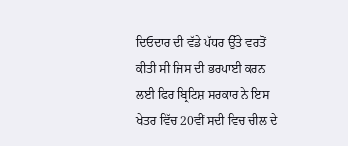ਦਿਓਦਾਰ ਦੀ ਵੱਡੇ ਪੱਧਰ ਉੱਤੇ ਵਰਤੋਂ ਕੀਤੀ ਸੀ ਜਿਸ ਦੀ ਭਰਪਾਈ ਕਰਨ ਲਈ ਫਿਰ ਬ੍ਰਿਟਿਸ਼ ਸਰਕਾਰ ਨੇ ਇਸ ਖੇਤਰ ਵਿੱਚ 20ਵੀਂ ਸਦੀ ਵਿਚ ਚੀਲ ਦੇ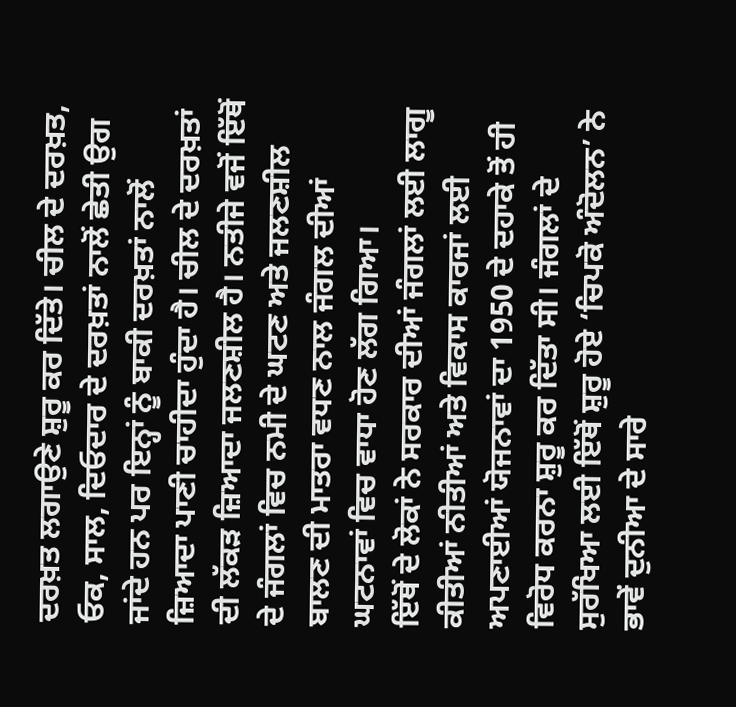ਦਰਖ਼ਤ ਲਗਾਉਣੇ ਸ਼ੁਰੂ ਕਰ ਦਿੱਤੇ। ਚੀਲ ਦੇ ਦਰਖ਼ਤ, ਓਕ, ਸਾਲ, ਦਿਓਦਾਰ ਦੇ ਦਰਖ਼ਤਾਂ ਨਾਲੋਂ ਛੇਤੀ ਉਗ ਜਾਂਦੇ ਹਨ ਪਰ ਇਨ੍ਹਾਂ ਨੂੰ ਬਾਕੀ ਦਰਖ਼ਤਾਂ ਨਾਲੋਂ ਜ਼ਿਆਦਾ ਪਾਣੀ ਚਾਹੀਦਾ ਹੁੰਦਾ ਹੈ। ਚੀਲ ਦੇ ਦਰਖ਼ਤਾਂ ਦੀ ਲੱਕੜ ਜ਼ਿਆਦਾ ਜਲਣਸ਼ੀਲ ਹੈ। ਨਤੀਜੇ ਵਜੋਂ ਇੱਥੋਂ ਦੇ ਜੰਗਲਾਂ ਵਿਚ ਨਮੀ ਦੇ ਘਟਣ ਅਤੇ ਜਲਣਸ਼ੀਲ ਬਾਲਣ ਦੀ ਮਾਤਰਾ ਵਧਣ ਨਾਲ ਜੰਗਲ ਦੀਆਂ ਘਟਨਾਵਾਂ ਵਿਚ ਵਾਧਾ ਹੋਣ ਲੱਗ ਗਿਆ।
ਇੱਥੋਂ ਦੇ ਲੋਕਾਂ ਨੇ ਸਰਕਾਰ ਦੀਆਂ ਜੰਗਲਾਂ ਲਈ ਲਾਗੂ ਕੀਤੀਆਂ ਨੀਤੀਆਂ ਅਤੇ ਵਿਕਾਸ ਕਾਰਜਾਂ ਲਈ ਅਪਣਾਈਆਂ ਯੋਜਨਾਵਾਂ ਦਾ 1950 ਦੇ ਦਹਾਕੇ ਤੋਂ ਹੀ ਵਿਰੋਧ ਕਰਨਾ ਸ਼ੁਰੂ ਕਰ ਦਿੱਤਾ ਸੀ। ਜੰਗਲਾਂ ਦੇ ਸੁਰੱਖਿਆ ਲਈ ਇੱਥੋਂ ਸ਼ੁਰੂ ਹੋਏ ‘ਚਿਪਕੋ ਅੰਦੋਲਨ’ ਨੇ ਭਾਵੇਂ ਦੁਨੀਆ ਦੇ ਸਾਰੇ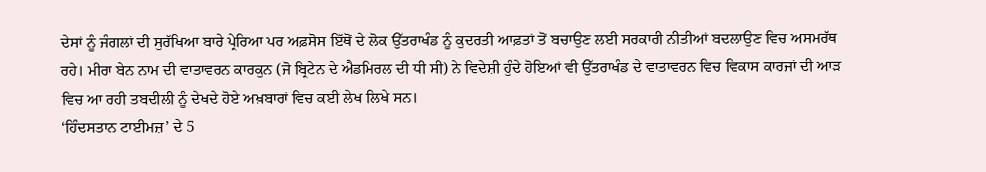ਦੇਸਾਂ ਨੂੰ ਜੰਗਲਾਂ ਦੀ ਸੁਰੱਖਿਆ ਬਾਰੇ ਪ੍ਰੇਰਿਆ ਪਰ ਅਫ਼ਸੋਸ ਇੱਥੋਂ ਦੇ ਲੋਕ ਉੱਤਰਾਖੰਡ ਨੂੰ ਕੁਦਰਤੀ ਆਫ਼ਤਾਂ ਤੋਂ ਬਚਾਉਣ ਲਈ ਸਰਕਾਰੀ ਨੀਤੀਆਂ ਬਦਲਾਉਣ ਵਿਚ ਅਸਮਰੱਥ ਰਹੇ। ਮੀਰਾ ਬੇਨ ਨਾਮ ਦੀ ਵਾਤਾਵਰਨ ਕਾਰਕੁਨ (ਜੋ ਬ੍ਰਿਟੇਨ ਦੇ ਐਡਮਿਰਲ ਦੀ ਧੀ ਸੀ) ਨੇ ਵਿਦੇਸ਼ੀ ਹੁੰਦੇ ਹੋਇਆਂ ਵੀ ਉੱਤਰਾਖੰਡ ਦੇ ਵਾਤਾਵਰਨ ਵਿਚ ਵਿਕਾਸ ਕਾਰਜਾਂ ਦੀ ਆੜ ਵਿਚ ਆ ਰਹੀ ਤਬਦੀਲੀ ਨੂੰ ਦੇਖਦੇ ਹੋਏ ਅਖ਼ਬਾਰਾਂ ਵਿਚ ਕਈ ਲੇਖ ਲਿਖੇ ਸਨ।
‘ਹਿੰਦਸਤਾਨ ਟਾਈਮਜ਼’ ਦੇ 5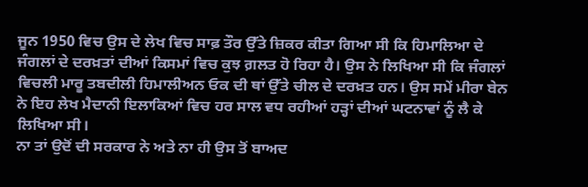ਜੂਨ 1950 ਵਿਚ ਉਸ ਦੇ ਲੇਖ ਵਿਚ ਸਾਫ਼ ਤੌਰ ਉੱਤੇ ਜ਼ਿਕਰ ਕੀਤਾ ਗਿਆ ਸੀ ਕਿ ਹਿਮਾਲਿਆ ਦੇ ਜੰਗਲਾਂ ਦੇ ਦਰਖ਼ਤਾਂ ਦੀਆਂ ਕਿਸਮਾਂ ਵਿਚ ਕੁਝ ਗ਼ਲਤ ਹੋ ਰਿਹਾ ਹੈ। ਉਸ ਨੇ ਲਿਖਿਆ ਸੀ ਕਿ ਜੰਗਲਾਂ ਵਿਚਲੀ ਮਾਰੂ ਤਬਦੀਲੀ ਹਿਮਾਲੀਅਨ ਓਕ ਦੀ ਥਾਂ ਉੱਤੇ ਚੀਲ ਦੇ ਦਰਖ਼ਤ ਹਨ। ਉਸ ਸਮੇਂ ਮੀਰਾ ਬੇਨ ਨੇ ਇਹ ਲੇਖ ਮੈਦਾਨੀ ਇਲਾਕਿਆਂ ਵਿਚ ਹਰ ਸਾਲ ਵਧ ਰਹੀਆਂ ਹੜ੍ਹਾਂ ਦੀਆਂ ਘਟਨਾਵਾਂ ਨੂੰ ਲੈ ਕੇ ਲਿਖਿਆ ਸੀ।
ਨਾ ਤਾਂ ਉਦੋਂ ਦੀ ਸਰਕਾਰ ਨੇ ਅਤੇ ਨਾ ਹੀ ਉਸ ਤੋਂ ਬਾਅਦ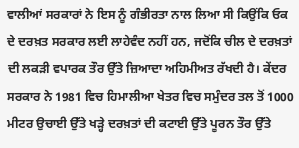ਵਾਲੀਆਂ ਸਰਕਾਰਾਂ ਨੇ ਇਸ ਨੂੰ ਗੰਭੀਰਤਾ ਨਾਲ ਲਿਆ ਸੀ ਕਿਉਂਕਿ ਓਕ ਦੇ ਦਰਖ਼ਤ ਸਰਕਾਰ ਲਈ ਲਾਹੇਵੰਦ ਨਹੀਂ ਹਨ, ਜਦੋਂਕਿ ਚੀਲ ਦੇ ਦਰਖ਼ਤਾਂ ਦੀ ਲਕੜੀ ਵਪਾਰਕ ਤੌਰ ਉੱਤੇ ਜ਼ਿਆਦਾ ਅਹਿਮੀਅਤ ਰੱਖਦੀ ਹੈ। ਕੇਂਦਰ ਸਰਕਾਰ ਨੇ 1981 ਵਿਚ ਹਿਮਾਲੀਆ ਖੇਤਰ ਵਿਚ ਸਮੁੰਦਰ ਤਲ ਤੋਂ 1000 ਮੀਟਰ ਉਚਾਈ ਉੱਤੇ ਖੜ੍ਹੇ ਦਰਖ਼ਤਾਂ ਦੀ ਕਟਾਈ ਉੱਤੇ ਪੂਰਨ ਤੌਰ ਉੱਤੇ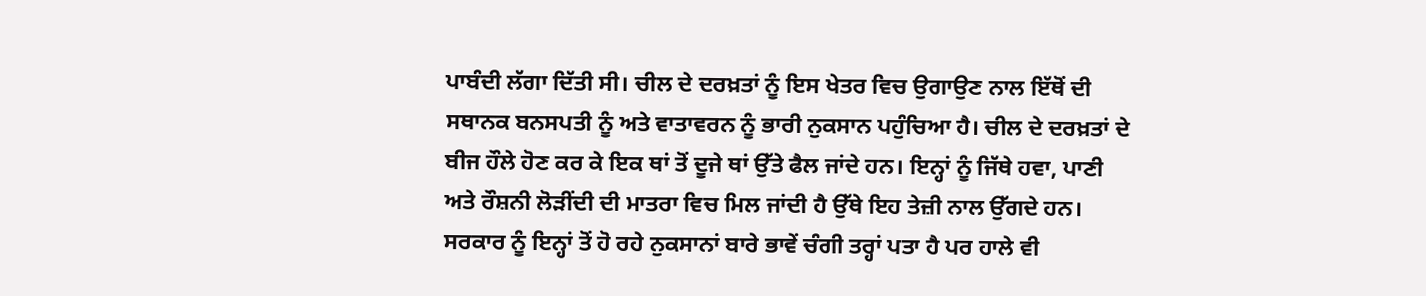ਪਾਬੰਦੀ ਲੱਗਾ ਦਿੱਤੀ ਸੀ। ਚੀਲ ਦੇ ਦਰਖ਼ਤਾਂ ਨੂੰ ਇਸ ਖੇਤਰ ਵਿਚ ਉਗਾਉਣ ਨਾਲ ਇੱਥੋਂ ਦੀ ਸਥਾਨਕ ਬਨਸਪਤੀ ਨੂੰ ਅਤੇ ਵਾਤਾਵਰਨ ਨੂੰ ਭਾਰੀ ਨੁਕਸਾਨ ਪਹੁੰਚਿਆ ਹੈ। ਚੀਲ ਦੇ ਦਰਖ਼ਤਾਂ ਦੇ ਬੀਜ ਹੌਲੇ ਹੋਣ ਕਰ ਕੇ ਇਕ ਥਾਂ ਤੋਂ ਦੂਜੇ ਥਾਂ ਉੱਤੇ ਫੈਲ ਜਾਂਦੇ ਹਨ। ਇਨ੍ਹਾਂ ਨੂੰ ਜਿੱਥੇ ਹਵਾ, ਪਾਣੀ ਅਤੇ ਰੌਸ਼ਨੀ ਲੋੜੀਂਦੀ ਦੀ ਮਾਤਰਾ ਵਿਚ ਮਿਲ ਜਾਂਦੀ ਹੈ ਉੱਥੇ ਇਹ ਤੇਜ਼ੀ ਨਾਲ ਉੱਗਦੇ ਹਨ। ਸਰਕਾਰ ਨੂੰ ਇਨ੍ਹਾਂ ਤੋਂ ਹੋ ਰਹੇ ਨੁਕਸਾਨਾਂ ਬਾਰੇ ਭਾਵੇਂ ਚੰਗੀ ਤਰ੍ਹਾਂ ਪਤਾ ਹੈ ਪਰ ਹਾਲੇ ਵੀ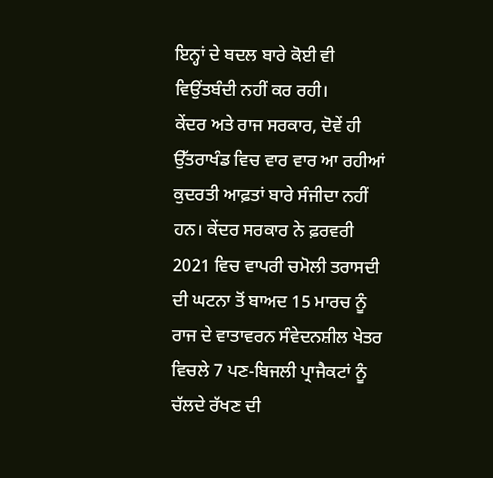ਇਨ੍ਹਾਂ ਦੇ ਬਦਲ ਬਾਰੇ ਕੋਈ ਵੀ ਵਿਉਂਤਬੰਦੀ ਨਹੀਂ ਕਰ ਰਹੀ।
ਕੇਂਦਰ ਅਤੇ ਰਾਜ ਸਰਕਾਰ, ਦੋਵੇਂ ਹੀ ਉੱਤਰਾਖੰਡ ਵਿਚ ਵਾਰ ਵਾਰ ਆ ਰਹੀਆਂ ਕੁਦਰਤੀ ਆਫ਼ਤਾਂ ਬਾਰੇ ਸੰਜੀਦਾ ਨਹੀਂ ਹਨ। ਕੇਂਦਰ ਸਰਕਾਰ ਨੇ ਫ਼ਰਵਰੀ 2021 ਵਿਚ ਵਾਪਰੀ ਚਮੋਲੀ ਤਰਾਸਦੀ ਦੀ ਘਟਨਾ ਤੋਂ ਬਾਅਦ 15 ਮਾਰਚ ਨੂੰ ਰਾਜ ਦੇ ਵਾਤਾਵਰਨ ਸੰਵੇਦਨਸ਼ੀਲ ਖੇਤਰ ਵਿਚਲੇ 7 ਪਣ-ਬਿਜਲੀ ਪ੍ਰਾਜੈਕਟਾਂ ਨੂੰ ਚੱਲਦੇ ਰੱਖਣ ਦੀ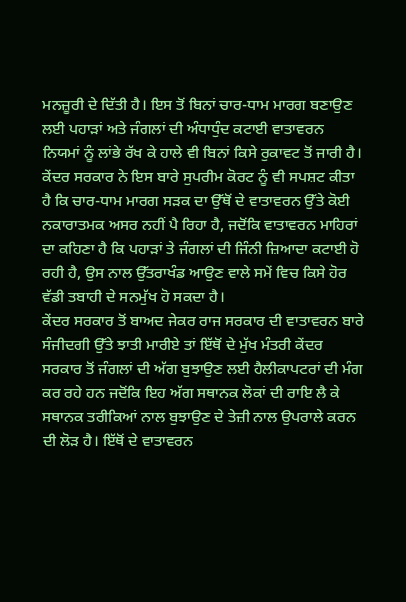ਮਨਜ਼ੂਰੀ ਦੇ ਦਿੱਤੀ ਹੈ। ਇਸ ਤੋਂ ਬਿਨਾਂ ਚਾਰ-ਧਾਮ ਮਾਰਗ ਬਣਾਉਣ ਲਈ ਪਹਾੜਾਂ ਅਤੇ ਜੰਗਲਾਂ ਦੀ ਅੰਧਾਧੁੰਦ ਕਟਾਈ ਵਾਤਾਵਰਨ ਨਿਯਮਾਂ ਨੂੰ ਲਾਂਭੇ ਰੱਖ ਕੇ ਹਾਲੇ ਵੀ ਬਿਨਾਂ ਕਿਸੇ ਰੁਕਾਵਟ ਤੋਂ ਜਾਰੀ ਹੈ। ਕੇਂਦਰ ਸਰਕਾਰ ਨੇ ਇਸ ਬਾਰੇ ਸੁਪਰੀਮ ਕੋਰਟ ਨੂੰ ਵੀ ਸਪਸ਼ਟ ਕੀਤਾ ਹੈ ਕਿ ਚਾਰ-ਧਾਮ ਮਾਰਗ ਸੜਕ ਦਾ ਉੱਥੋਂ ਦੇ ਵਾਤਾਵਰਨ ਉੱਤੇ ਕੋਈ ਨਕਾਰਾਤਮਕ ਅਸਰ ਨਹੀਂ ਪੈ ਰਿਹਾ ਹੈ, ਜਦੋਂਕਿ ਵਾਤਾਵਰਨ ਮਾਹਿਰਾਂ ਦਾ ਕਹਿਣਾ ਹੈ ਕਿ ਪਹਾੜਾਂ ਤੇ ਜੰਗਲਾਂ ਦੀ ਜਿੰਨੀ ਜ਼ਿਆਦਾ ਕਟਾਈ ਹੋ ਰਹੀ ਹੈ, ਉਸ ਨਾਲ ਉੱਤਰਾਖੰਡ ਆਉਣ ਵਾਲੇ ਸਮੇਂ ਵਿਚ ਕਿਸੇ ਹੋਰ ਵੱਡੀ ਤਬਾਹੀ ਦੇ ਸਨਮੁੱਖ ਹੋ ਸਕਦਾ ਹੈ।
ਕੇਂਦਰ ਸਰਕਾਰ ਤੋਂ ਬਾਅਦ ਜੇਕਰ ਰਾਜ ਸਰਕਾਰ ਦੀ ਵਾਤਾਵਰਨ ਬਾਰੇ ਸੰਜੀਦਗੀ ਉੱਤੇ ਝਾਤੀ ਮਾਰੀਏ ਤਾਂ ਇੱਥੋਂ ਦੇ ਮੁੱਖ ਮੰਤਰੀ ਕੇਂਦਰ ਸਰਕਾਰ ਤੋਂ ਜੰਗਲਾਂ ਦੀ ਅੱਗ ਬੁਝਾਉਣ ਲਈ ਹੈਲੀਕਾਪਟਰਾਂ ਦੀ ਮੰਗ ਕਰ ਰਹੇ ਹਨ ਜਦੋਂਕਿ ਇਹ ਅੱਗ ਸਥਾਨਕ ਲੋਕਾਂ ਦੀ ਰਾਇ ਲੈ ਕੇ ਸਥਾਨਕ ਤਰੀਕਿਆਂ ਨਾਲ ਬੁਝਾਉਣ ਦੇ ਤੇਜ਼ੀ ਨਾਲ ਉਪਰਾਲੇ ਕਰਨ ਦੀ ਲੋੜ ਹੈ। ਇੱਥੋਂ ਦੇ ਵਾਤਾਵਰਨ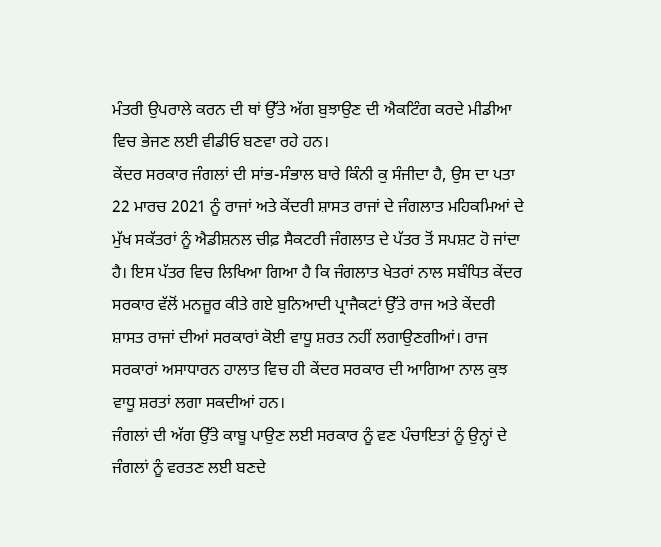ਮੰਤਰੀ ਉਪਰਾਲੇ ਕਰਨ ਦੀ ਥਾਂ ਉੱਤੇ ਅੱਗ ਬੁਝਾਉਣ ਦੀ ਐਕਟਿੰਗ ਕਰਦੇ ਮੀਡੀਆ ਵਿਚ ਭੇਜਣ ਲਈ ਵੀਡੀਓ ਬਣਵਾ ਰਹੇ ਹਨ।
ਕੇਂਦਰ ਸਰਕਾਰ ਜੰਗਲਾਂ ਦੀ ਸਾਂਭ-ਸੰਭਾਲ ਬਾਰੇ ਕਿੰਨੀ ਕੁ ਸੰਜੀਦਾ ਹੈ, ਉਸ ਦਾ ਪਤਾ 22 ਮਾਰਚ 2021 ਨੂੰ ਰਾਜਾਂ ਅਤੇ ਕੇਂਦਰੀ ਸ਼ਾਸਤ ਰਾਜਾਂ ਦੇ ਜੰਗਲਾਤ ਮਹਿਕਮਿਆਂ ਦੇ ਮੁੱਖ ਸਕੱਤਰਾਂ ਨੂੰ ਐਡੀਸ਼ਨਲ ਚੀਫ਼ ਸੈਕਟਰੀ ਜੰਗਲਾਤ ਦੇ ਪੱਤਰ ਤੋਂ ਸਪਸ਼ਟ ਹੋ ਜਾਂਦਾ ਹੈ। ਇਸ ਪੱਤਰ ਵਿਚ ਲਿਖਿਆ ਗਿਆ ਹੈ ਕਿ ਜੰਗਲਾਤ ਖੇਤਰਾਂ ਨਾਲ ਸਬੰਧਿਤ ਕੇਂਦਰ ਸਰਕਾਰ ਵੱਲੋਂ ਮਨਜ਼ੂਰ ਕੀਤੇ ਗਏ ਬੁਨਿਆਦੀ ਪ੍ਰਾਜੈਕਟਾਂ ਉੱਤੇ ਰਾਜ ਅਤੇ ਕੇਂਦਰੀ ਸ਼ਾਸਤ ਰਾਜਾਂ ਦੀਆਂ ਸਰਕਾਰਾਂ ਕੋਈ ਵਾਧੂ ਸ਼ਰਤ ਨਹੀਂ ਲਗਾਉਣਗੀਆਂ। ਰਾਜ ਸਰਕਾਰਾਂ ਅਸਾਧਾਰਨ ਹਾਲਾਤ ਵਿਚ ਹੀ ਕੇਂਦਰ ਸਰਕਾਰ ਦੀ ਆਗਿਆ ਨਾਲ ਕੁਝ ਵਾਧੂ ਸ਼ਰਤਾਂ ਲਗਾ ਸਕਦੀਆਂ ਹਨ।
ਜੰਗਲਾਂ ਦੀ ਅੱਗ ਉੱਤੇ ਕਾਬੂ ਪਾਉਣ ਲਈ ਸਰਕਾਰ ਨੂੰ ਵਣ ਪੰਚਾਇਤਾਂ ਨੂੰ ਉਨ੍ਹਾਂ ਦੇ ਜੰਗਲਾਂ ਨੂੰ ਵਰਤਣ ਲਈ ਬਣਦੇ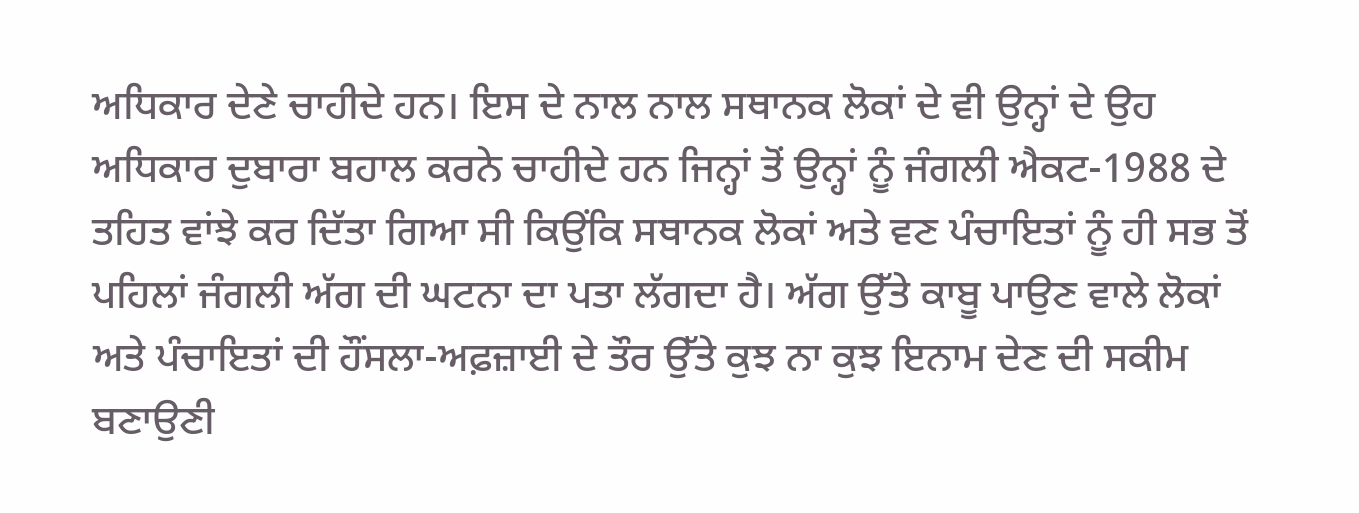ਅਧਿਕਾਰ ਦੇਣੇ ਚਾਹੀਦੇ ਹਨ। ਇਸ ਦੇ ਨਾਲ ਨਾਲ ਸਥਾਨਕ ਲੋਕਾਂ ਦੇ ਵੀ ਉਨ੍ਹਾਂ ਦੇ ਉਹ ਅਧਿਕਾਰ ਦੁਬਾਰਾ ਬਹਾਲ ਕਰਨੇ ਚਾਹੀਦੇ ਹਨ ਜਿਨ੍ਹਾਂ ਤੋਂ ਉਨ੍ਹਾਂ ਨੂੰ ਜੰਗਲੀ ਐਕਟ-1988 ਦੇ ਤਹਿਤ ਵਾਂਝੇ ਕਰ ਦਿੱਤਾ ਗਿਆ ਸੀ ਕਿਉਂਕਿ ਸਥਾਨਕ ਲੋਕਾਂ ਅਤੇ ਵਣ ਪੰਚਾਇਤਾਂ ਨੂੰ ਹੀ ਸਭ ਤੋਂ ਪਹਿਲਾਂ ਜੰਗਲੀ ਅੱਗ ਦੀ ਘਟਨਾ ਦਾ ਪਤਾ ਲੱਗਦਾ ਹੈ। ਅੱਗ ਉੱਤੇ ਕਾਬੂ ਪਾਉਣ ਵਾਲੇ ਲੋਕਾਂ ਅਤੇ ਪੰਚਾਇਤਾਂ ਦੀ ਹੌਂਸਲਾ-ਅਫ਼ਜ਼ਾਈ ਦੇ ਤੌਰ ਉੱਤੇ ਕੁਝ ਨਾ ਕੁਝ ਇਨਾਮ ਦੇਣ ਦੀ ਸਕੀਮ ਬਣਾਉਣੀ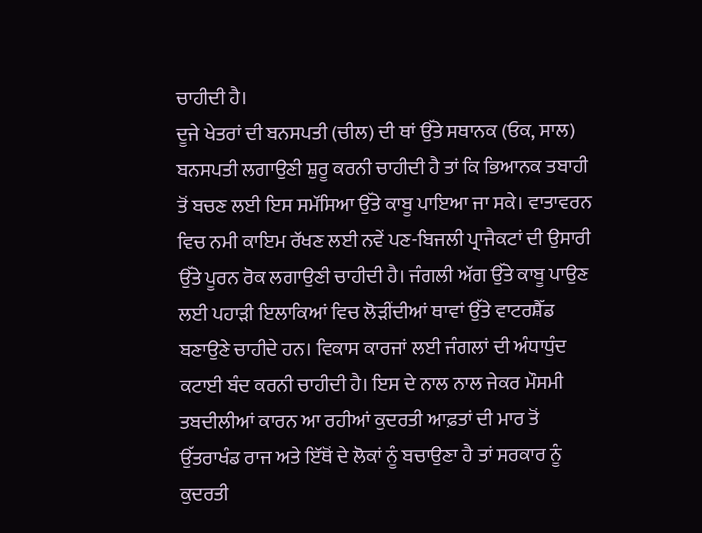ਚਾਹੀਦੀ ਹੈ।
ਦੂਜੇ ਖੇਤਰਾਂ ਦੀ ਬਨਸਪਤੀ (ਚੀਲ) ਦੀ ਥਾਂ ਉੱਤੇ ਸਥਾਨਕ (ਓਕ, ਸਾਲ) ਬਨਸਪਤੀ ਲਗਾਉਣੀ ਸ਼ੁਰੂ ਕਰਨੀ ਚਾਹੀਦੀ ਹੈ ਤਾਂ ਕਿ ਭਿਆਨਕ ਤਬਾਹੀ ਤੋਂ ਬਚਣ ਲਈ ਇਸ ਸਮੱਸਿਆ ਉੱਤੇ ਕਾਬੂ ਪਾਇਆ ਜਾ ਸਕੇ। ਵਾਤਾਵਰਨ ਵਿਚ ਨਮੀ ਕਾਇਮ ਰੱਖਣ ਲਈ ਨਵੇਂ ਪਣ-ਬਿਜਲੀ ਪ੍ਰਾਜੈਕਟਾਂ ਦੀ ਉਸਾਰੀ ਉੱਤੇ ਪੂਰਨ ਰੋਕ ਲਗਾਉਣੀ ਚਾਹੀਦੀ ਹੈ। ਜੰਗਲੀ ਅੱਗ ਉੱਤੇ ਕਾਬੂ ਪਾਉਣ ਲਈ ਪਹਾੜੀ ਇਲਾਕਿਆਂ ਵਿਚ ਲੋੜੀਂਦੀਆਂ ਥਾਵਾਂ ਉੱਤੇ ਵਾਟਰਸ਼ੈੱਡ ਬਣਾਉਣੇ ਚਾਹੀਦੇ ਹਨ। ਵਿਕਾਸ ਕਾਰਜਾਂ ਲਈ ਜੰਗਲਾਂ ਦੀ ਅੰਧਾਧੁੰਦ ਕਟਾਈ ਬੰਦ ਕਰਨੀ ਚਾਹੀਦੀ ਹੈ। ਇਸ ਦੇ ਨਾਲ ਨਾਲ ਜੇਕਰ ਮੌਸਮੀ ਤਬਦੀਲੀਆਂ ਕਾਰਨ ਆ ਰਹੀਆਂ ਕੁਦਰਤੀ ਆਫ਼ਤਾਂ ਦੀ ਮਾਰ ਤੋਂ ਉੱਤਰਾਖੰਡ ਰਾਜ ਅਤੇ ਇੱਥੋਂ ਦੇ ਲੋਕਾਂ ਨੂੰ ਬਚਾਉਣਾ ਹੈ ਤਾਂ ਸਰਕਾਰ ਨੂੰ ਕੁਦਰਤੀ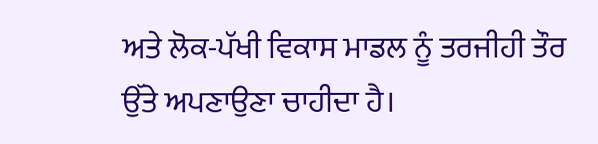ਅਤੇ ਲੋਕ-ਪੱਖੀ ਵਿਕਾਸ ਮਾਡਲ ਨੂੰ ਤਰਜੀਹੀ ਤੌਰ ਉੱਤੇ ਅਪਣਾਉਣਾ ਚਾਹੀਦਾ ਹੈ।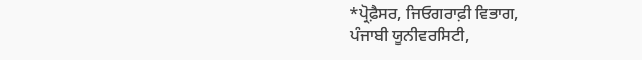*ਪ੍ਰੋਫ਼ੈਸਰ, ਜਿਓਗਰਾਫ਼ੀ ਵਿਭਾਗ,
ਪੰਜਾਬੀ ਯੂਨੀਵਰਸਿਟੀ,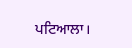ਪਟਿਆਲਾ।